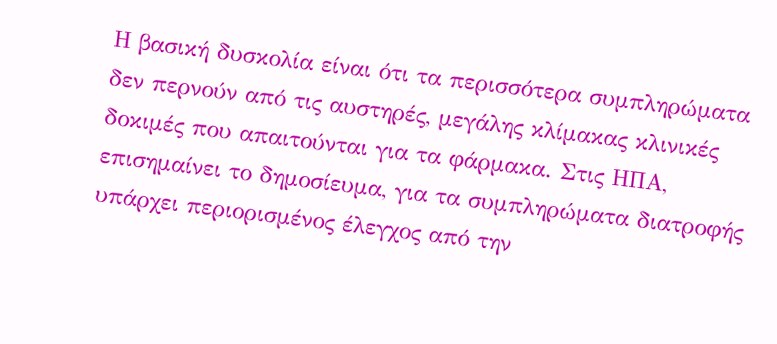Η βασική δυσκολία είναι ότι τα περισσότερα συμπληρώματα δεν περνούν από τις αυστηρές, μεγάλης κλίμακας κλινικές δοκιμές που απαιτούνται για τα φάρμακα. Στις ΗΠΑ, επισημαίνει το δημοσίευμα, για τα συμπληρώματα διατροφής υπάρχει περιορισμένος έλεγχος από την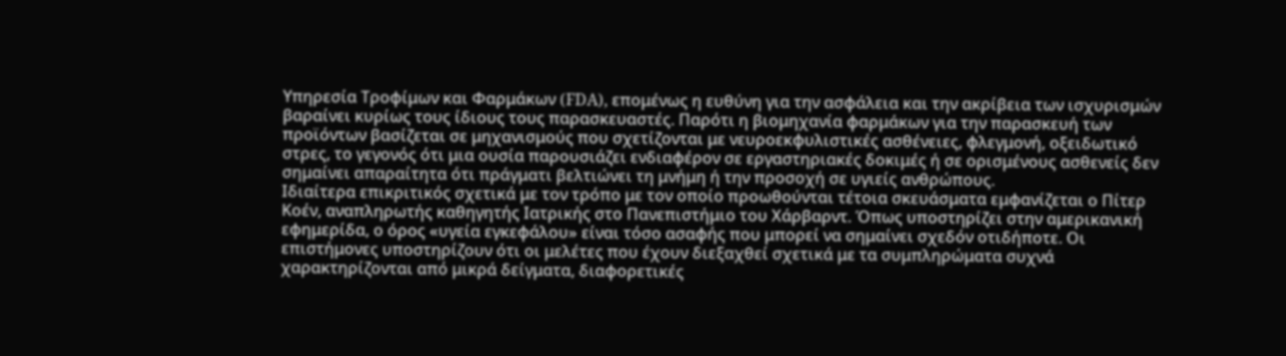Υπηρεσία Τροφίμων και Φαρμάκων (FDA), επομένως η ευθύνη για την ασφάλεια και την ακρίβεια των ισχυρισμών βαραίνει κυρίως τους ίδιους τους παρασκευαστές. Παρότι η βιομηχανία φαρμάκων για την παρασκευή των προϊόντων βασίζεται σε μηχανισμούς που σχετίζονται με νευροεκφυλιστικές ασθένειες, φλεγμονή, οξειδωτικό στρες, το γεγονός ότι μια ουσία παρουσιάζει ενδιαφέρον σε εργαστηριακές δοκιμές ή σε ορισμένους ασθενείς δεν σημαίνει απαραίτητα ότι πράγματι βελτιώνει τη μνήμη ή την προσοχή σε υγιείς ανθρώπους.
Ιδιαίτερα επικριτικός σχετικά με τον τρόπο με τον οποίο προωθούνται τέτοια σκευάσματα εμφανίζεται ο Πίτερ Κοέν, αναπληρωτής καθηγητής Ιατρικής στο Πανεπιστήμιο του Χάρβαρντ. Όπως υποστηρίζει στην αμερικανική εφημερίδα, ο όρος «υγεία εγκεφάλου» είναι τόσο ασαφής που μπορεί να σημαίνει σχεδόν οτιδήποτε. Οι επιστήμονες υποστηρίζουν ότι οι μελέτες που έχουν διεξαχθεί σχετικά με τα συμπληρώματα συχνά χαρακτηρίζονται από μικρά δείγματα, διαφορετικές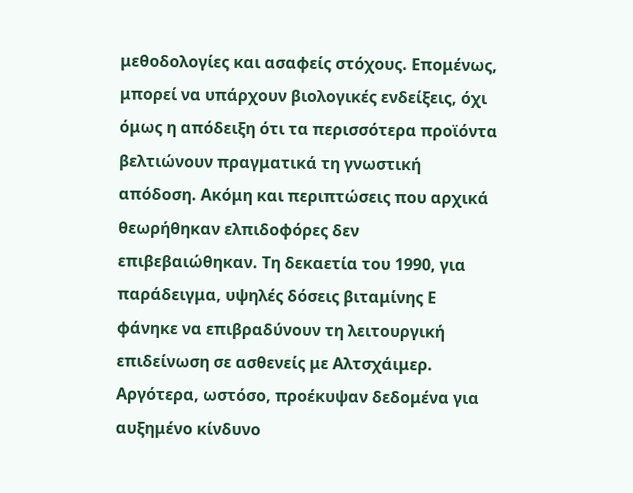μεθοδολογίες και ασαφείς στόχους. Επομένως, μπορεί να υπάρχουν βιολογικές ενδείξεις, όχι όμως η απόδειξη ότι τα περισσότερα προϊόντα βελτιώνουν πραγματικά τη γνωστική απόδοση. Ακόμη και περιπτώσεις που αρχικά θεωρήθηκαν ελπιδοφόρες δεν επιβεβαιώθηκαν. Τη δεκαετία του 1990, για παράδειγμα, υψηλές δόσεις βιταμίνης Ε φάνηκε να επιβραδύνουν τη λειτουργική επιδείνωση σε ασθενείς με Αλτσχάιμερ. Αργότερα, ωστόσο, προέκυψαν δεδομένα για αυξημένο κίνδυνο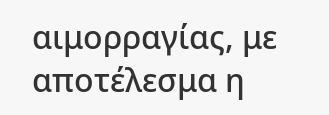αιμορραγίας, με αποτέλεσμα η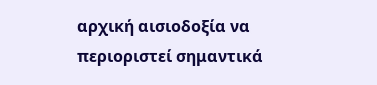αρχική αισιοδοξία να περιοριστεί σημαντικά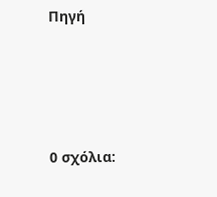Πηγή




0 σχόλια: